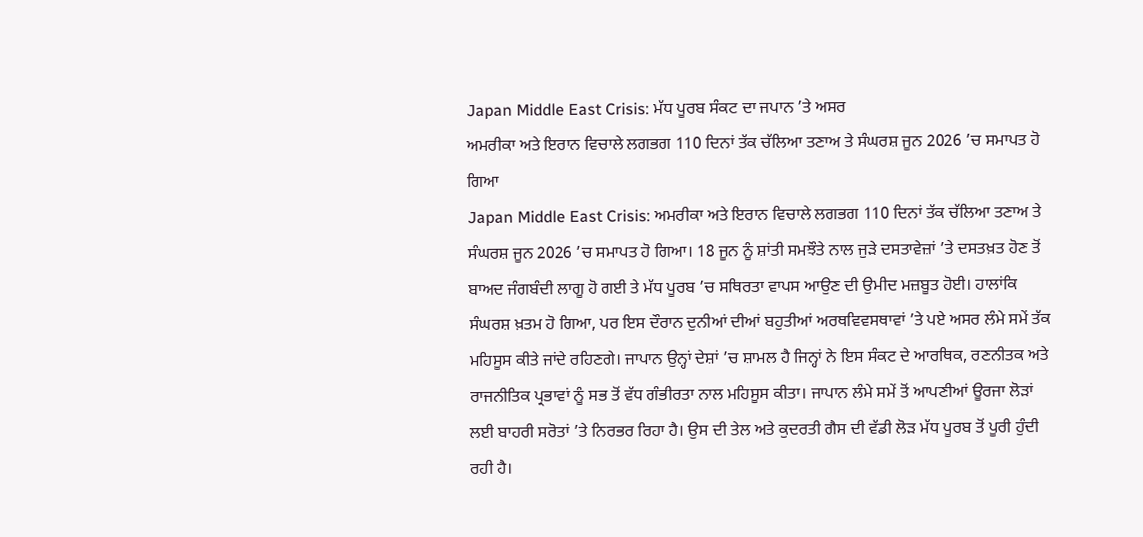Japan Middle East Crisis: ਮੱਧ ਪੂਰਬ ਸੰਕਟ ਦਾ ਜਪਾਨ ’ਤੇ ਅਸਰ
ਅਮਰੀਕਾ ਅਤੇ ਇਰਾਨ ਵਿਚਾਲੇ ਲਗਭਗ 110 ਦਿਨਾਂ ਤੱਕ ਚੱਲਿਆ ਤਣਾਅ ਤੇ ਸੰਘਰਸ਼ ਜੂਨ 2026 ’ਚ ਸਮਾਪਤ ਹੋ ਗਿਆ
Japan Middle East Crisis: ਅਮਰੀਕਾ ਅਤੇ ਇਰਾਨ ਵਿਚਾਲੇ ਲਗਭਗ 110 ਦਿਨਾਂ ਤੱਕ ਚੱਲਿਆ ਤਣਾਅ ਤੇ ਸੰਘਰਸ਼ ਜੂਨ 2026 ’ਚ ਸਮਾਪਤ ਹੋ ਗਿਆ। 18 ਜੂਨ ਨੂੰ ਸ਼ਾਂਤੀ ਸਮਝੌਤੇ ਨਾਲ ਜੁੜੇ ਦਸਤਾਵੇਜ਼ਾਂ ’ਤੇ ਦਸਤਖ਼ਤ ਹੋਣ ਤੋਂ ਬਾਅਦ ਜੰਗਬੰਦੀ ਲਾਗੂ ਹੋ ਗਈ ਤੇ ਮੱਧ ਪੂਰਬ ’ਚ ਸਥਿਰਤਾ ਵਾਪਸ ਆਉਣ ਦੀ ਉਮੀਦ ਮਜ਼ਬੂਤ ਹੋਈ। ਹਾਲਾਂਕਿ ਸੰਘਰਸ਼ ਖ਼ਤਮ ਹੋ ਗਿਆ, ਪਰ ਇਸ ਦੌਰਾਨ ਦੁਨੀਆਂ ਦੀਆਂ ਬਹੁਤੀਆਂ ਅਰਥਵਿਵਸਥਾਵਾਂ ’ਤੇ ਪਏ ਅਸਰ ਲੰਮੇ ਸਮੇਂ ਤੱਕ ਮਹਿਸੂਸ ਕੀਤੇ ਜਾਂਦੇ ਰਹਿਣਗੇ। ਜਾਪਾਨ ਉਨ੍ਹਾਂ ਦੇਸ਼ਾਂ ’ਚ ਸ਼ਾਮਲ ਹੈ ਜਿਨ੍ਹਾਂ ਨੇ ਇਸ ਸੰਕਟ ਦੇ ਆਰਥਿਕ, ਰਣਨੀਤਕ ਅਤੇ ਰਾਜਨੀਤਿਕ ਪ੍ਰਭਾਵਾਂ ਨੂੰ ਸਭ ਤੋਂ ਵੱਧ ਗੰਭੀਰਤਾ ਨਾਲ ਮਹਿਸੂਸ ਕੀਤਾ। ਜਾਪਾਨ ਲੰਮੇ ਸਮੇਂ ਤੋਂ ਆਪਣੀਆਂ ਊਰਜਾ ਲੋੜਾਂ ਲਈ ਬਾਹਰੀ ਸਰੋਤਾਂ ’ਤੇ ਨਿਰਭਰ ਰਿਹਾ ਹੈ। ਉਸ ਦੀ ਤੇਲ ਅਤੇ ਕੁਦਰਤੀ ਗੈਸ ਦੀ ਵੱਡੀ ਲੋੜ ਮੱਧ ਪੂਰਬ ਤੋਂ ਪੂਰੀ ਹੁੰਦੀ ਰਹੀ ਹੈ।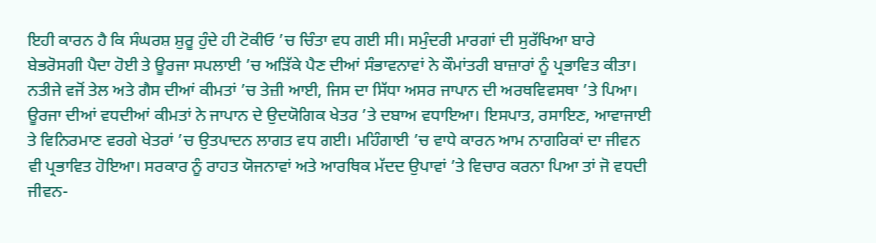ਇਹੀ ਕਾਰਨ ਹੈ ਕਿ ਸੰਘਰਸ਼ ਸ਼ੁਰੂ ਹੁੰਦੇ ਹੀ ਟੋਕੀਓ ’ਚ ਚਿੰਤਾ ਵਧ ਗਈ ਸੀ। ਸਮੁੰਦਰੀ ਮਾਰਗਾਂ ਦੀ ਸੁਰੱਖਿਆ ਬਾਰੇ ਬੇਭਰੋਸਗੀ ਪੈਦਾ ਹੋਈ ਤੇ ਊਰਜਾ ਸਪਲਾਈ ’ਚ ਅੜਿੱਕੇ ਪੈਣ ਦੀਆਂ ਸੰਭਾਵਨਾਵਾਂ ਨੇ ਕੌਮਾਂਤਰੀ ਬਾਜ਼ਾਰਾਂ ਨੂੰ ਪ੍ਰਭਾਵਿਤ ਕੀਤਾ। ਨਤੀਜੇ ਵਜੋਂ ਤੇਲ ਅਤੇ ਗੈਸ ਦੀਆਂ ਕੀਮਤਾਂ ’ਚ ਤੇਜ਼ੀ ਆਈ, ਜਿਸ ਦਾ ਸਿੱਧਾ ਅਸਰ ਜਾਪਾਨ ਦੀ ਅਰਥਵਿਵਸਥਾ ’ਤੇ ਪਿਆ। ਊਰਜਾ ਦੀਆਂ ਵਧਦੀਆਂ ਕੀਮਤਾਂ ਨੇ ਜਾਪਾਨ ਦੇ ਉਦਯੋਗਿਕ ਖੇਤਰ ’ਤੇ ਦਬਾਅ ਵਧਾਇਆ। ਇਸਪਾਤ, ਰਸਾਇਣ, ਆਵਾਜਾਈ ਤੇ ਵਿਨਿਰਮਾਣ ਵਰਗੇ ਖੇਤਰਾਂ ’ਚ ਉਤਪਾਦਨ ਲਾਗਤ ਵਧ ਗਈ। ਮਹਿੰਗਾਈ ’ਚ ਵਾਧੇ ਕਾਰਨ ਆਮ ਨਾਗਰਿਕਾਂ ਦਾ ਜੀਵਨ ਵੀ ਪ੍ਰਭਾਵਿਤ ਹੋਇਆ। ਸਰਕਾਰ ਨੂੰ ਰਾਹਤ ਯੋਜਨਾਵਾਂ ਅਤੇ ਆਰਥਿਕ ਮੱਦਦ ਉਪਾਵਾਂ ’ਤੇ ਵਿਚਾਰ ਕਰਨਾ ਪਿਆ ਤਾਂ ਜੋ ਵਧਦੀ ਜੀਵਨ-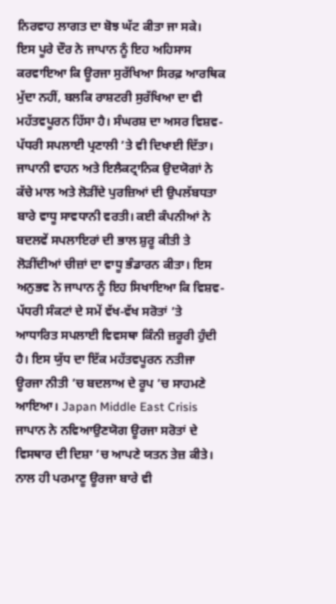ਨਿਰਵਾਹ ਲਾਗਤ ਦਾ ਬੋਝ ਘੱਟ ਕੀਤਾ ਜਾ ਸਕੇ।
ਇਸ ਪੂਰੇ ਦੌਰ ਨੇ ਜਾਪਾਨ ਨੂੰ ਇਹ ਅਹਿਸਾਸ ਕਰਵਾਇਆ ਕਿ ਊਰਜਾ ਸੁਰੱਖਿਆ ਸਿਰਫ਼ ਆਰਥਿਕ ਮੁੱਦਾ ਨਹੀਂ, ਬਲਕਿ ਰਾਸ਼ਟਰੀ ਸੁਰੱਖਿਆ ਦਾ ਵੀ ਮਹੱਤਵਪੂਰਨ ਹਿੱਸਾ ਹੈ। ਸੰਘਰਸ਼ ਦਾ ਅਸਰ ਵਿਸ਼ਵ-ਪੱਧਰੀ ਸਪਲਾਈ ਪ੍ਰਣਾਲੀ ’ਤੇ ਵੀ ਦਿਖਾਈ ਦਿੱਤਾ। ਜਾਪਾਨੀ ਵਾਹਨ ਅਤੇ ਇਲੈਕਟ੍ਰਾਨਿਕ ਉਦਯੋਗਾਂ ਨੇ ਕੱਚੇ ਮਾਲ ਅਤੇ ਲੋੜੀਂਦੇ ਪੁਰਜ਼ਿਆਂ ਦੀ ਉਪਲੱਬਧਤਾ ਬਾਰੇ ਵਾਧੂ ਸਾਵਧਾਨੀ ਵਰਤੀ। ਕਈ ਕੰਪਨੀਆਂ ਨੇ ਬਦਲਵੇਂ ਸਪਲਾਇਰਾਂ ਦੀ ਭਾਲ ਸ਼ੁਰੂ ਕੀਤੀ ਤੇ ਲੋੜੀਂਦੀਆਂ ਚੀਜ਼ਾਂ ਦਾ ਵਾਧੂ ਭੰਡਾਰਨ ਕੀਤਾ। ਇਸ ਅਨੁਭਵ ਨੇ ਜਾਪਾਨ ਨੂੰ ਇਹ ਸਿਖਾਇਆ ਕਿ ਵਿਸ਼ਵ-ਪੱਧਰੀ ਸੰਕਟਾਂ ਦੇ ਸਮੇਂ ਵੱਖ-ਵੱਖ ਸਰੋਤਾਂ ’ਤੇ ਆਧਾਰਿਤ ਸਪਲਾਈ ਵਿਵਸਥਾ ਕਿੰਨੀ ਜ਼ਰੂਰੀ ਹੁੰਦੀ ਹੈ। ਇਸ ਯੁੱਧ ਦਾ ਇੱਕ ਮਹੱਤਵਪੂਰਨ ਨਤੀਜਾ ਊਰਜਾ ਨੀਤੀ ’ਚ ਬਦਲਾਅ ਦੇ ਰੂਪ ’ਚ ਸਾਹਮਣੇ ਆਇਆ। Japan Middle East Crisis
ਜਾਪਾਨ ਨੇ ਨਵਿਆਉਣਯੋਗ ਊਰਜਾ ਸਰੋਤਾਂ ਦੇ ਵਿਸਥਾਰ ਦੀ ਦਿਸ਼ਾ ’ਚ ਆਪਣੇ ਯਤਨ ਤੇਜ਼ ਕੀਤੇ। ਨਾਲ ਹੀ ਪਰਮਾਣੂ ਊਰਜਾ ਬਾਰੇ ਵੀ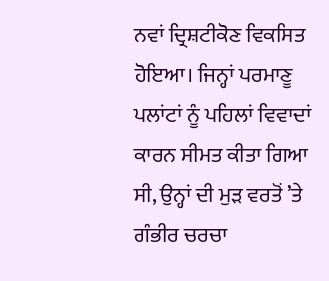ਨਵਾਂ ਦ੍ਰਿਸ਼ਟੀਕੋਣ ਵਿਕਸਿਤ ਹੋਇਆ। ਜਿਨ੍ਹਾਂ ਪਰਮਾਣੂ ਪਲਾਂਟਾਂ ਨੂੰ ਪਹਿਲਾਂ ਵਿਵਾਦਾਂ ਕਾਰਨ ਸੀਮਤ ਕੀਤਾ ਗਿਆ ਸੀ, ਉਨ੍ਹਾਂ ਦੀ ਮੁੜ ਵਰਤੋਂ ’ਤੇ ਗੰਭੀਰ ਚਰਚਾ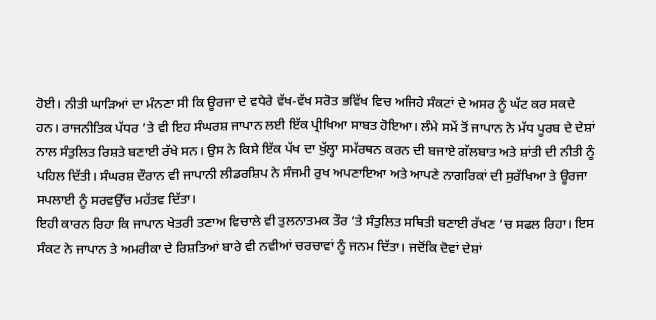ਹੋਈ। ਨੀਤੀ ਘਾੜਿਆਂ ਦਾ ਮੰਨਣਾ ਸੀ ਕਿ ਊਰਜਾ ਦੇ ਵਧੇਰੇ ਵੱਖ-ਵੱਖ ਸਰੋਤ ਭਵਿੱਖ ਵਿਚ ਅਜਿਹੇ ਸੰਕਟਾਂ ਦੇ ਅਸਰ ਨੂੰ ਘੱਟ ਕਰ ਸਕਦੇ ਹਨ। ਰਾਜਨੀਤਿਕ ਪੱਧਰ ’ਤੇ ਵੀ ਇਹ ਸੰਘਰਸ਼ ਜਾਪਾਨ ਲਈ ਇੱਕ ਪ੍ਰੀਖਿਆ ਸਾਬਤ ਹੋਇਆ। ਲੰਮੇ ਸਮੇਂ ਤੋਂ ਜਾਪਾਨ ਨੇ ਮੱਧ ਪੂਰਬ ਦੇ ਦੇਸ਼ਾਂ ਨਾਲ ਸੰਤੁਲਿਤ ਰਿਸ਼ਤੇ ਬਣਾਈ ਰੱਖੇ ਸਨ। ਉਸ ਨੇ ਕਿਸੇ ਇੱਕ ਪੱਖ ਦਾ ਖੁੱਲ੍ਹਾ ਸਮੱਰਥਨ ਕਰਨ ਦੀ ਬਜਾਏ ਗੱਲਬਾਤ ਅਤੇ ਸ਼ਾਂਤੀ ਦੀ ਨੀਤੀ ਨੂੰ ਪਹਿਲ ਦਿੱਤੀ। ਸੰਘਰਸ਼ ਦੌਰਾਨ ਵੀ ਜਾਪਾਨੀ ਲੀਡਰਸ਼ਿਪ ਨੇ ਸੰਜਮੀ ਰੁਖ ਅਪਣਾਇਆ ਅਤੇ ਆਪਣੇ ਨਾਗਰਿਕਾਂ ਦੀ ਸੁਰੱਖਿਆ ਤੇ ਊਰਜਾ ਸਪਲਾਈ ਨੂੰ ਸਰਵਉੱਚ ਮਹੱਤਵ ਦਿੱਤਾ।
ਇਹੀ ਕਾਰਨ ਰਿਹਾ ਕਿ ਜਾਪਾਨ ਖੇਤਰੀ ਤਣਾਅ ਵਿਚਾਲੇ ਵੀ ਤੁਲਨਾਤਮਕ ਤੌਰ ’ਤੇ ਸੰਤੁਲਿਤ ਸਥਿਤੀ ਬਣਾਈ ਰੱਖਣ ’ਚ ਸਫਲ ਰਿਹਾ। ਇਸ ਸੰਕਟ ਨੇ ਜਾਪਾਨ ਤੇ ਅਮਰੀਕਾ ਦੇ ਰਿਸ਼ਤਿਆਂ ਬਾਰੇ ਵੀ ਨਵੀਆਂ ਚਰਚਾਵਾਂ ਨੂੰ ਜਨਮ ਦਿੱਤਾ। ਜਦੋਂਕਿ ਦੋਵਾਂ ਦੇਸ਼ਾਂ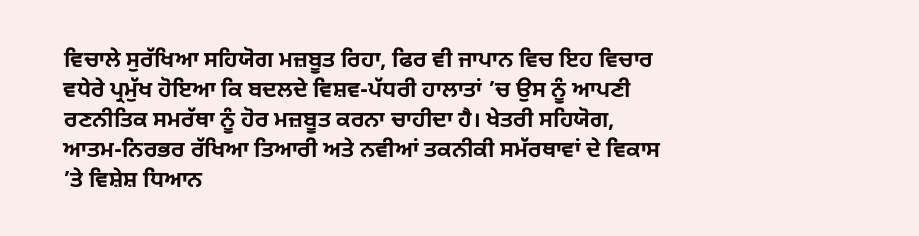ਵਿਚਾਲੇ ਸੁਰੱਖਿਆ ਸਹਿਯੋਗ ਮਜ਼ਬੂਤ ਰਿਹਾ, ਫਿਰ ਵੀ ਜਾਪਾਨ ਵਿਚ ਇਹ ਵਿਚਾਰ ਵਧੇਰੇ ਪ੍ਰਮੁੱਖ ਹੋਇਆ ਕਿ ਬਦਲਦੇ ਵਿਸ਼ਵ-ਪੱਧਰੀ ਹਾਲਾਤਾਂ ’ਚ ਉਸ ਨੂੰ ਆਪਣੀ ਰਣਨੀਤਿਕ ਸਮਰੱਥਾ ਨੂੰ ਹੋਰ ਮਜ਼ਬੂਤ ਕਰਨਾ ਚਾਹੀਦਾ ਹੈ। ਖੇਤਰੀ ਸਹਿਯੋਗ, ਆਤਮ-ਨਿਰਭਰ ਰੱਖਿਆ ਤਿਆਰੀ ਅਤੇ ਨਵੀਆਂ ਤਕਨੀਕੀ ਸਮੱਰਥਾਵਾਂ ਦੇ ਵਿਕਾਸ ’ਤੇ ਵਿਸ਼ੇਸ਼ ਧਿਆਨ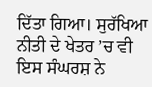ਦਿੱਤਾ ਗਿਆ। ਸੁਰੱਖਿਆ ਨੀਤੀ ਦੇ ਖੇਤਰ ’ਚ ਵੀ ਇਸ ਸੰਘਰਸ਼ ਨੇ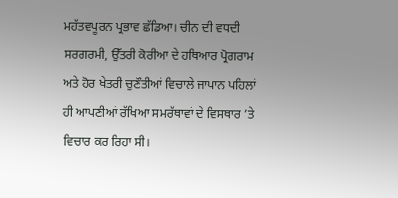ਮਹੱਤਵਪੂਰਨ ਪ੍ਰਭਾਵ ਛੱਡਿਆ। ਚੀਨ ਦੀ ਵਧਦੀ ਸਰਗਰਮੀ, ਉੱਤਰੀ ਕੋਰੀਆ ਦੇ ਹਥਿਆਰ ਪ੍ਰੋਗਰਾਮ ਅਤੇ ਹੋਰ ਖੇਤਰੀ ਚੁਣੌਤੀਆਂ ਵਿਚਾਲੇ ਜਾਪਾਨ ਪਹਿਲਾਂ ਹੀ ਆਪਣੀਆਂ ਰੱਖਿਆ ਸਮਰੱਥਾਵਾਂ ਦੇ ਵਿਸਥਾਰ ’ਤੇ ਵਿਚਾਰ ਕਰ ਰਿਹਾ ਸੀ।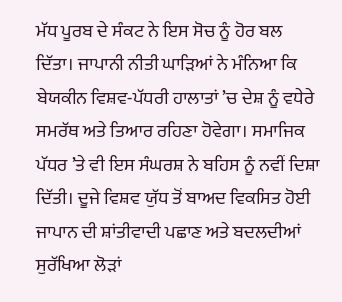ਮੱਧ ਪੂਰਬ ਦੇ ਸੰਕਟ ਨੇ ਇਸ ਸੋਚ ਨੂੰ ਹੋਰ ਬਲ ਦਿੱਤਾ। ਜਾਪਾਨੀ ਨੀਤੀ ਘਾੜਿਆਂ ਨੇ ਮੰਨਿਆ ਕਿ ਬੇਯਕੀਨ ਵਿਸ਼ਵ-ਪੱਧਰੀ ਹਾਲਾਤਾਂ ’ਚ ਦੇਸ਼ ਨੂੰ ਵਧੇਰੇ ਸਮਰੱਥ ਅਤੇ ਤਿਆਰ ਰਹਿਣਾ ਹੋਵੇਗਾ। ਸਮਾਜਿਕ ਪੱਧਰ ’ਤੇ ਵੀ ਇਸ ਸੰਘਰਸ਼ ਨੇ ਬਹਿਸ ਨੂੰ ਨਵੀਂ ਦਿਸ਼ਾ ਦਿੱਤੀ। ਦੂਜੇ ਵਿਸ਼ਵ ਯੁੱਧ ਤੋਂ ਬਾਅਦ ਵਿਕਸਿਤ ਹੋਈ ਜਾਪਾਨ ਦੀ ਸ਼ਾਂਤੀਵਾਦੀ ਪਛਾਣ ਅਤੇ ਬਦਲਦੀਆਂ ਸੁਰੱਖਿਆ ਲੋੜਾਂ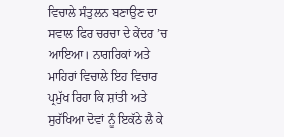ਵਿਚਾਲੇ ਸੰਤੁਲਨ ਬਣਾਉਣ ਦਾ ਸਵਾਲ ਫਿਰ ਚਰਚਾ ਦੇ ਕੇਂਦਰ ’ਚ ਆਇਆ। ਨਾਗਰਿਕਾਂ ਅਤੇ ਮਾਹਿਰਾਂ ਵਿਚਾਲੇ ਇਹ ਵਿਚਾਰ ਪ੍ਰਮੁੱਖ ਰਿਹਾ ਕਿ ਸ਼ਾਂਤੀ ਅਤੇ ਸੁਰੱਖਿਆ ਦੋਵਾਂ ਨੂੰ ਇਕੱਠੇ ਲੈ ਕੇ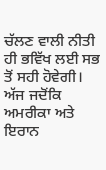ਚੱਲਣ ਵਾਲੀ ਨੀਤੀ ਹੀ ਭਵਿੱਖ ਲਈ ਸਭ ਤੋਂ ਸਹੀ ਹੋਵੇਗੀ।
ਅੱਜ ਜਦੋਂਕਿ ਅਮਰੀਕਾ ਅਤੇ ਇਰਾਨ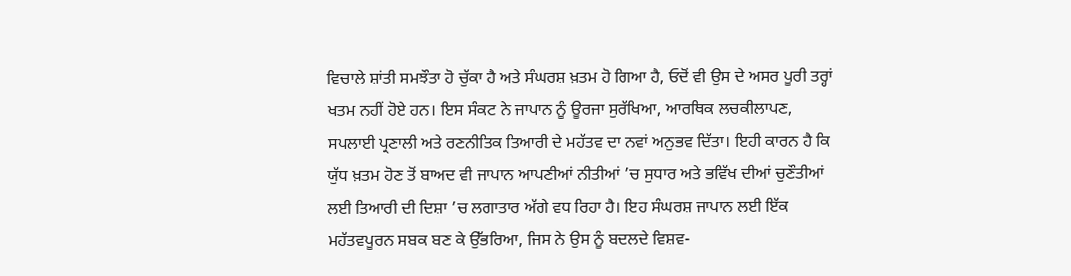ਵਿਚਾਲੇ ਸ਼ਾਂਤੀ ਸਮਝੌਤਾ ਹੋ ਚੁੱਕਾ ਹੈ ਅਤੇ ਸੰਘਰਸ਼ ਖ਼ਤਮ ਹੋ ਗਿਆ ਹੈ, ਓਦੋਂ ਵੀ ਉਸ ਦੇ ਅਸਰ ਪੂਰੀ ਤਰ੍ਹਾਂ ਖਤਮ ਨਹੀਂ ਹੋਏ ਹਨ। ਇਸ ਸੰਕਟ ਨੇ ਜਾਪਾਨ ਨੂੰ ਊਰਜਾ ਸੁਰੱਖਿਆ, ਆਰਥਿਕ ਲਚਕੀਲਾਪਣ, ਸਪਲਾਈ ਪ੍ਰਣਾਲੀ ਅਤੇ ਰਣਨੀਤਿਕ ਤਿਆਰੀ ਦੇ ਮਹੱਤਵ ਦਾ ਨਵਾਂ ਅਨੁਭਵ ਦਿੱਤਾ। ਇਹੀ ਕਾਰਨ ਹੈ ਕਿ ਯੁੱਧ ਖ਼ਤਮ ਹੋਣ ਤੋਂ ਬਾਅਦ ਵੀ ਜਾਪਾਨ ਆਪਣੀਆਂ ਨੀਤੀਆਂ ’ਚ ਸੁਧਾਰ ਅਤੇ ਭਵਿੱਖ ਦੀਆਂ ਚੁਣੌਤੀਆਂ ਲਈ ਤਿਆਰੀ ਦੀ ਦਿਸ਼ਾ ’ਚ ਲਗਾਤਾਰ ਅੱਗੇ ਵਧ ਰਿਹਾ ਹੈ। ਇਹ ਸੰਘਰਸ਼ ਜਾਪਾਨ ਲਈ ਇੱਕ ਮਹੱਤਵਪੂਰਨ ਸਬਕ ਬਣ ਕੇ ਉੱਭਰਿਆ, ਜਿਸ ਨੇ ਉਸ ਨੂੰ ਬਦਲਦੇ ਵਿਸ਼ਵ-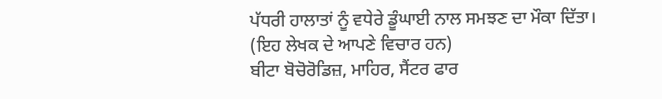ਪੱਧਰੀ ਹਾਲਾਤਾਂ ਨੂੰ ਵਧੇਰੇ ਡੂੰਘਾਈ ਨਾਲ ਸਮਝਣ ਦਾ ਮੌਕਾ ਦਿੱਤਾ।
(ਇਹ ਲੇਖਕ ਦੇ ਆਪਣੇ ਵਿਚਾਰ ਹਨ)
ਬੀਟਾ ਬੋਚੋਰੋਡਿਜ਼, ਮਾਹਿਰ, ਸੈਂਟਰ ਫਾਰ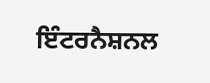ਇੰਟਰਨੈਸ਼ਨਲ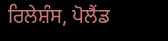ਰਿਲੇਸ਼ੰਸ, ਪੋਲੈਂਡ